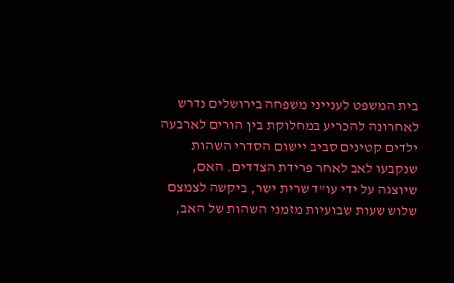בית המשפט לענייני משפחה בירושלים נדרש לאחרונה להכריע במחלוקת בין הורים לארבעה ילדים קטינים סביב יישום הסדרי השהות שנקבעו לאב לאחר פרידת הצדדים. האם, שיוצגה על ידי עו"ד שרית ישר, ביקשה לצמצם שלוש שעות שבועיות מזמני השהות של האב,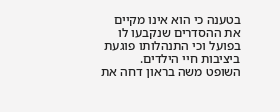בטענה כי הוא אינו מקיים את ההסדרים שנקבעו לו בפועל וכי התנהלותו פוגעת ביציבות חיי הילדים.
השופט משה בראון דחה את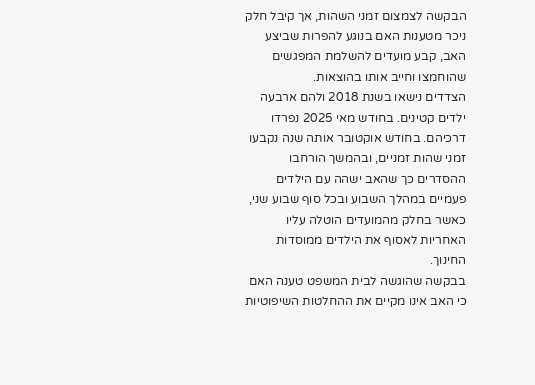הבקשה לצמצום זמני השהות, אך קיבל חלק ניכר מטענות האם בנוגע להפרות שביצע האב, קבע מועדים להשלמת המפגשים שהוחמצו וחייב אותו בהוצאות.
הצדדים נישאו בשנת 2018 ולהם ארבעה ילדים קטינים. בחודש מאי 2025 נפרדו דרכיהם. בחודש אוקטובר אותה שנה נקבעו זמני שהות זמניים, ובהמשך הורחבו ההסדרים כך שהאב ישהה עם הילדים פעמיים במהלך השבוע ובכל סוף שבוע שני, כאשר בחלק מהמועדים הוטלה עליו האחריות לאסוף את הילדים ממוסדות החינוך.
בבקשה שהוגשה לבית המשפט טענה האם כי האב אינו מקיים את ההחלטות השיפוטיות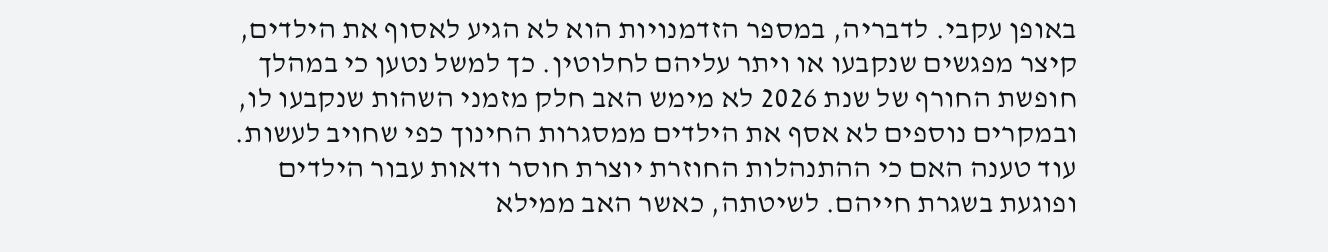באופן עקבי. לדבריה, במספר הזדמנויות הוא לא הגיע לאסוף את הילדים, קיצר מפגשים שנקבעו או ויתר עליהם לחלוטין. כך למשל נטען כי במהלך חופשת החורף של שנת 2026 לא מימש האב חלק מזמני השהות שנקבעו לו, ובמקרים נוספים לא אסף את הילדים ממסגרות החינוך כפי שחויב לעשות.
עוד טענה האם כי ההתנהלות החוזרת יוצרת חוסר ודאות עבור הילדים ופוגעת בשגרת חייהם. לשיטתה, כאשר האב ממילא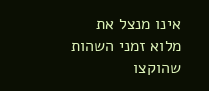אינו מנצל את מלוא זמני השהות שהוקצו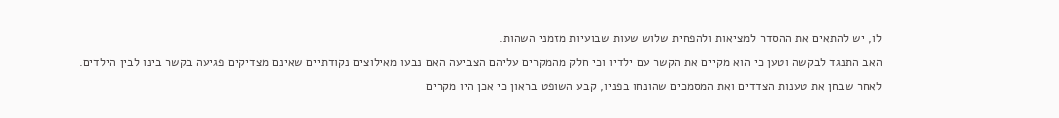לו, יש להתאים את ההסדר למציאות ולהפחית שלוש שעות שבועיות מזמני השהות.
האב התנגד לבקשה וטען כי הוא מקיים את הקשר עם ילדיו וכי חלק מהמקרים עליהם הצביעה האם נבעו מאילוצים נקודתיים שאינם מצדיקים פגיעה בקשר בינו לבין הילדים.
לאחר שבחן את טענות הצדדים ואת המסמכים שהונחו בפניו, קבע השופט בראון כי אכן היו מקרים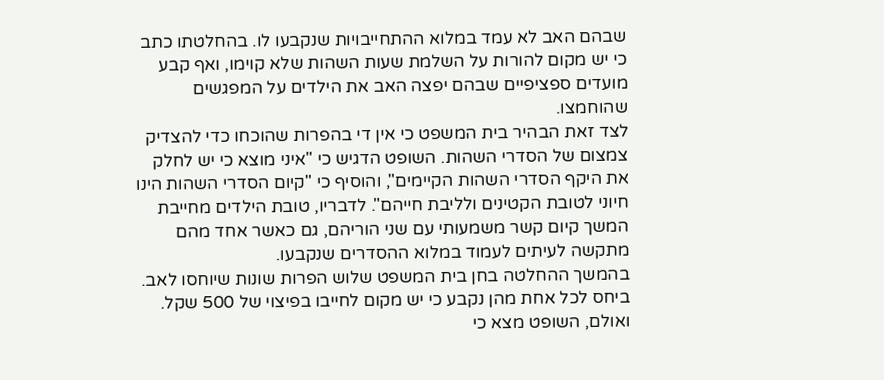שבהם האב לא עמד במלוא ההתחייבויות שנקבעו לו. בהחלטתו כתב כי יש מקום להורות על השלמת שעות השהות שלא קוימו, ואף קבע מועדים ספציפיים שבהם יפצה האב את הילדים על המפגשים שהוחמצו.
לצד זאת הבהיר בית המשפט כי אין די בהפרות שהוכחו כדי להצדיק צמצום של הסדרי השהות. השופט הדגיש כי "איני מוצא כי יש לחלק את היקף הסדרי השהות הקיימים", והוסיף כי "קיום הסדרי השהות הינו חיוני לטובת הקטינים ולליבת חייהם". לדבריו, טובת הילדים מחייבת המשך קיום קשר משמעותי עם שני הוריהם, גם כאשר אחד מהם מתקשה לעיתים לעמוד במלוא ההסדרים שנקבעו.
בהמשך ההחלטה בחן בית המשפט שלוש הפרות שונות שיוחסו לאב. ביחס לכל אחת מהן נקבע כי יש מקום לחייבו בפיצוי של 500 שקל. ואולם, השופט מצא כי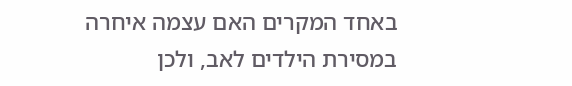באחד המקרים האם עצמה איחרה במסירת הילדים לאב, ולכן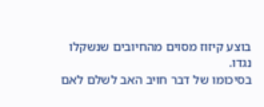בוצע קיזוז מסוים מהחיובים שנשקלו נגדו.
בסיכומו של דבר חויב האב לשלם לאם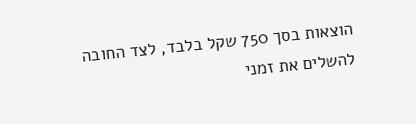הוצאות בסך 750 שקל בלבד, לצד החובה להשלים את זמני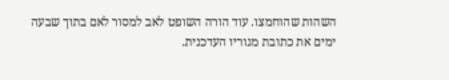השהות שהוחמצו. עוד הורה השופט לאב למסור לאם בתוך שבעה ימים את כתובת מגוריו העדכנית.